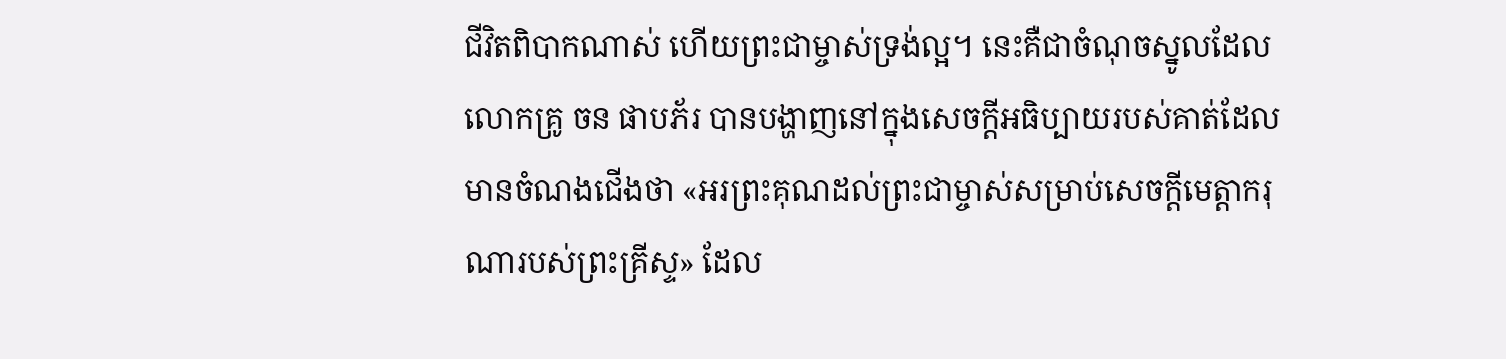ជីវិតពិបាកណាស់ ហើយព្រះជាម្ចាស់ទ្រង់ល្អ។ នេះគឺជាចំណុចស្នូលដែលលោកគ្រូ ចន ផាបភ័រ បានបង្ហាញនៅក្នុងសេចក្ដីអធិប្បាយរបស់គាត់ដែលមានចំណងជើងថា «អរព្រះគុណដល់ព្រះជាម្ចាស់សម្រាប់សេចក្ដីមេត្តាករុណារបស់ព្រះគ្រីស្ទ» ដែល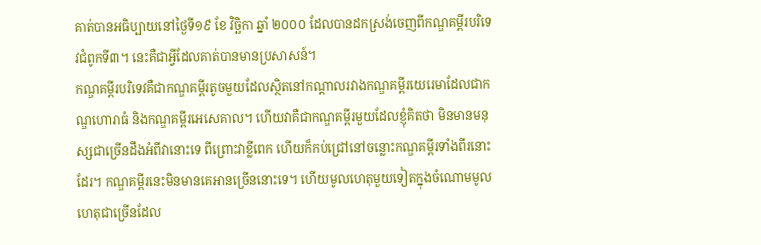គាត់បានអធិប្បាយនៅថ្ងៃទី១៩ ខែ វិច្ឆិកា ឆ្នាំ ២០០០ ដែលបានដកស្រង់ចេញពីកណ្ឌគម្ពីរបរិទេវជំពូកទី៣។ នេះគឺជាអ្វីដែលគាត់បានមានប្រសាសន៍។
កណ្ឌគម្ពីរបរិទេវគឺជាកណ្ឌគម្ពីរតូចមួយដែលស្ថិតនៅកណ្ដាលរវាងកណ្ឌគម្ពីរយេរេមាដែលជាកណ្ឌហោរាធំ និងកណ្ឌគម្ពីរអេសេគាល។ ហើយវាគឺជាកណ្ឌគម្ពីរមួយដែលខ្ញុំគិតថា មិនមានមនុស្សជាច្រើនដឹងអំពីវានោះទេ ពីព្រោះវាខ្លីពេក ហើយក៏កប់ជ្រៅនៅចន្លោះកណ្ឌគម្ពីរទាំងពីរនោះដែរ។ កណ្ឌគម្ពីរនេះមិនមានគេអានច្រើននោះទេ។ ហើយមូលហេតុមួយទៀតក្នុងចំណោមមូលហេតុជាច្រើនដែល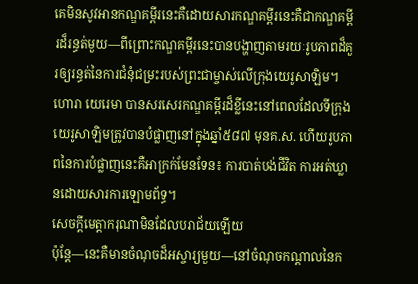គេមិនសូវអានកណ្ឌគម្ពីរនេះគឺដោយសារកណ្ឌគម្ពីរនេះគឺជាកណ្ឌគម្ពីរដ៏រន្ធត់មួយ—ពីព្រោះកណ្ឌគម្ពីរនេះបានបង្ហាញតាមរយៈរូបភាពដ៏គួរឲ្យរន្ធត់នៃការជំនុំជម្រះរបស់ព្រះជាម្ចាស់លើក្រុងយេរូសាឡិម។ ហោរា យេរេមា បានសរសេរកណ្ឌគម្ពីរដ៏ខ្លីនេះនៅពេលដែលទីក្រុងយេរូសាឡិមត្រូវបានបំផ្លាញនៅក្នុងឆ្នាំ៥៨៧ មុនគ.ស. ហើយរូបភាពនៃការបំផ្លាញនេះគឺអាក្រក់មែនទែន៖ ការបាត់បង់ជីវិត ការអត់ឃ្លានដោយសារការឡោមព័ទ្ធ។
សេចក្ដីមេត្តាករុណាមិនដែលបរាជ័យឡើយ
ប៉ុន្តែ—នេះគឺមានចំណុចដ៏អស្ចារ្យមួយ—នៅចំណុចកណ្ដាលនៃក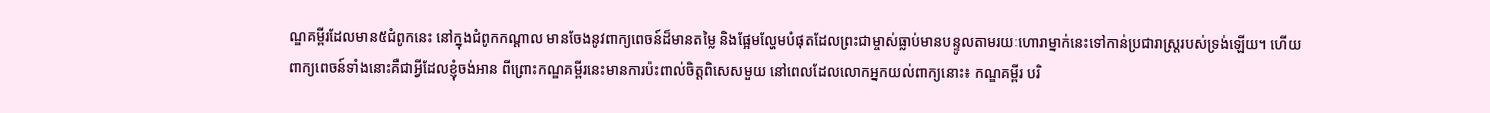ណ្ឌគម្ពីរដែលមាន៥ជំពូកនេះ នៅក្នុងជំពូកកណ្ដាល មានចែងនូវពាក្យពេចន៍ដ៏មានតម្លៃ និងផ្អែមល្ហែមបំផុតដែលព្រះជាម្ចាស់ធ្លាប់មានបន្ទូលតាមរយៈហោរាម្នាក់នេះទៅកាន់ប្រជារាស្ត្ររបស់ទ្រង់ឡើយ។ ហើយពាក្យពេចន៍ទាំងនោះគឺជាអ្វីដែលខ្ញុំចង់អាន ពីព្រោះកណ្ឌគម្ពីរនេះមានការប៉ះពាល់ចិត្តពិសេសមួយ នៅពេលដែលលោកអ្នកយល់ពាក្យនោះ៖ កណ្ឌគម្ពីរ បរិ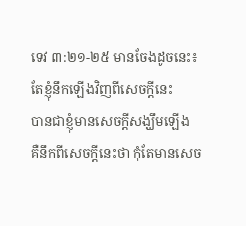ទេវ ៣:២១-២៥ មានចែងដូចនេះ៖
តែខ្ញុំនឹកឡើងវិញពីសេចក្ដីនេះ
បានជាខ្ញុំមានសេចក្ដីសង្ឃឹមឡើង
គឺនឹកពីសេចក្ដីនេះថា កុំតែមានសេច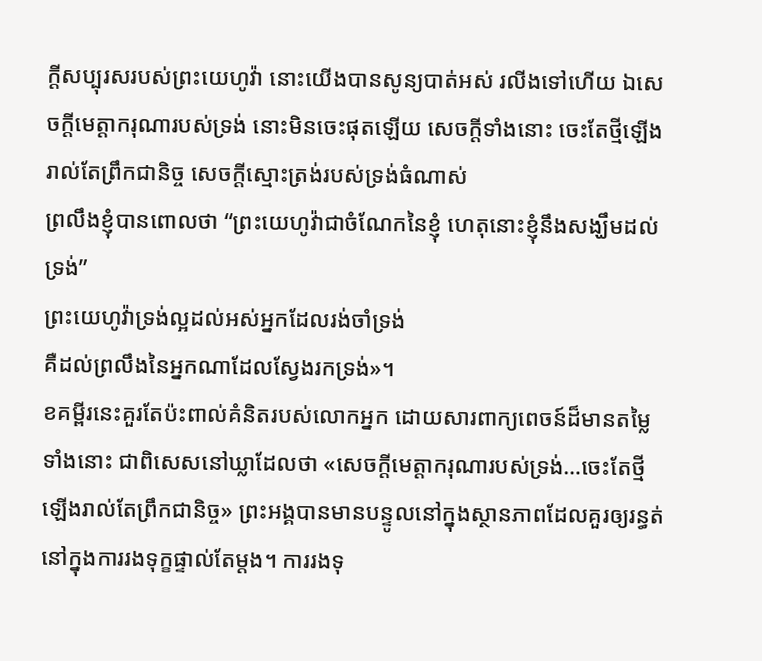ក្ដីសប្បុរសរបស់ព្រះយេហូវ៉ា នោះយើងបានសូន្យបាត់អស់ រលីងទៅហើយ ឯសេចក្ដីមេត្តាករុណារបស់ទ្រង់ នោះមិនចេះផុតឡើយ សេចក្ដីទាំងនោះ ចេះតែថ្មីឡើងរាល់តែព្រឹកជានិច្ច សេចក្ដីស្មោះត្រង់របស់ទ្រង់ធំណាស់
ព្រលឹងខ្ញុំបានពោលថា “ព្រះយេហូវ៉ាជាចំណែកនៃខ្ញុំ ហេតុនោះខ្ញុំនឹងសង្ឃឹមដល់ទ្រង់”
ព្រះយេហូវ៉ាទ្រង់ល្អដល់អស់អ្នកដែលរង់ចាំទ្រង់
គឺដល់ព្រលឹងនៃអ្នកណាដែលស្វែងរកទ្រង់»។
ខគម្ពីរនេះគួរតែប៉ះពាល់គំនិតរបស់លោកអ្នក ដោយសារពាក្យពេចន៍ដ៏មានតម្លៃទាំងនោះ ជាពិសេសនៅឃ្លាដែលថា «សេចក្ដីមេត្តាករុណារបស់ទ្រង់…ចេះតែថ្មីឡើងរាល់តែព្រឹកជានិច្ច» ព្រះអង្គបានមានបន្ទូលនៅក្នុងស្ថានភាពដែលគួរឲ្យរន្ធត់នៅក្នុងការរងទុក្ខផ្ទាល់តែម្ដង។ ការរងទុ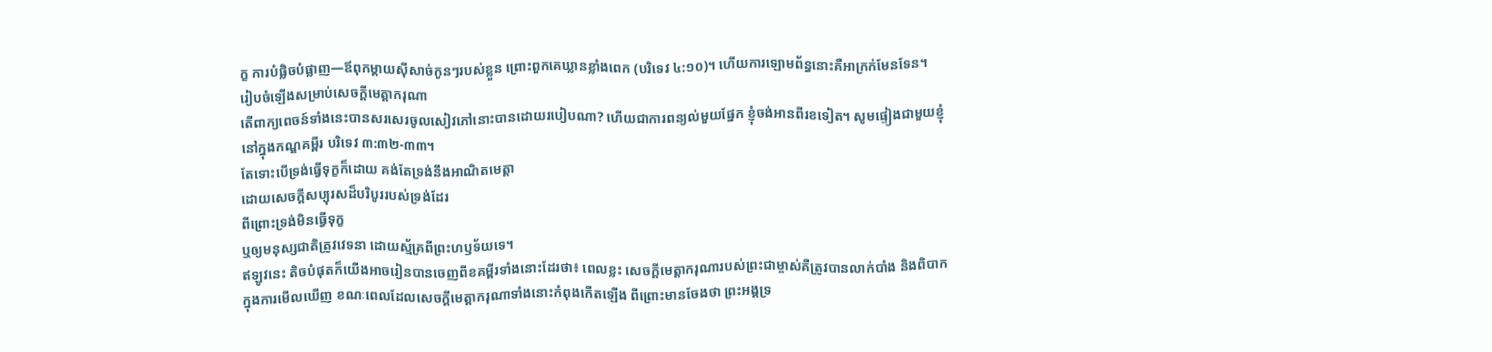ក្ខ ការបំផ្លិចបំផ្លាញ—ឪពុកម្ដាយស៊ីសាច់កូនៗរបស់ខ្លួន ព្រោះពួកគេឃ្លានខ្លាំងពេក (បរិទេវ ៤:១០)។ ហើយការឡោមព័ន្ធនោះគឺអាក្រក់មែនទែន។
រៀបចំឡើងសម្រាប់សេចក្ដីមេត្តាករុណា
តើពាក្យពេចន៍ទាំងនេះបានសរសេរចូលសៀវភៅនោះបានដោយរបៀបណា? ហើយជាការពន្យល់មួយផ្នែក ខ្ញុំចង់អានពីរខទៀត។ សូមផ្ទៀងជាមួយខ្ញុំនៅក្នុងកណ្ឌគម្ពីរ បរិទេវ ៣:៣២-៣៣។
តែទោះបើទ្រង់ធ្វើទុក្ខក៏ដោយ គង់តែទ្រង់នឹងអាណិតមេត្តា
ដោយសេចក្ដីសប្បុរសដ៏បរិបូររបស់ទ្រង់ដែរ
ពីព្រោះទ្រង់មិនធ្វើទុក្ខ
ឬឲ្យមនុស្សជាតិត្រូវវេទនា ដោយស្ម័គ្រពីព្រះហឫទ័យទេ។
ឥឡូវនេះ តិចបំផុតក៏យើងអាចរៀនបានចេញពីខគម្ពីរទាំងនោះដែរថា៖ ពេលខ្លះ សេចក្ដីមេត្តាករុណារបស់ព្រះជាម្ចាស់គឺត្រូវបានលាក់បាំង និងពិបាកក្នុងការមើលឃើញ ខណៈពេលដែលសេចក្ដីមេត្តាករុណាទាំងនោះកំពុងកើតឡើង ពីព្រោះមានចែងថា ព្រះអង្គទ្រ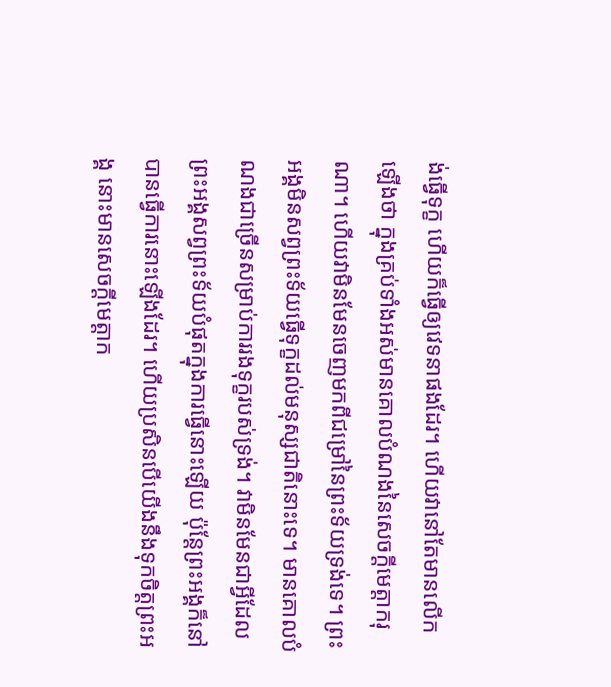ង់ធ្វើទុក្ខ ហើយក៏ធ្វើឲ្យវេទនាផងដែរ។ ហើយវានៅតែមានលើកឡើងថា ក្នុងគ្រប់ទាំងអស់មានគោលបំណងនៃសេចក្ដីមេត្តាករុណា។ ហើយវាមិនមែនចេញមកពីជម្រៅនៃព្រះទ័យទ្រង់ទេ។ ព្រះអង្គមិនសព្វព្រះទ័យធ្វើទុក្ខដល់មនុស្សជាតិនោះទេ។ មានគោលបំណងជាច្រើនសម្រាប់ការរងទុក្ខរបស់ទ្រង់។ វាមិនមែនជាអ្វីដែលព្រះអង្គសព្វព្រះទ័យបំផុតក្នុងការធ្វើនោះឡើយ ប៉ុន្តែព្រះអង្គក៏នៅបានធ្វើការនោះឡើងដែរ។ ហើយប្រសិនបើយើងនឹងទុកចិត្តព្រះអង្គ នោះមានសេចក្ដីមេត្តាក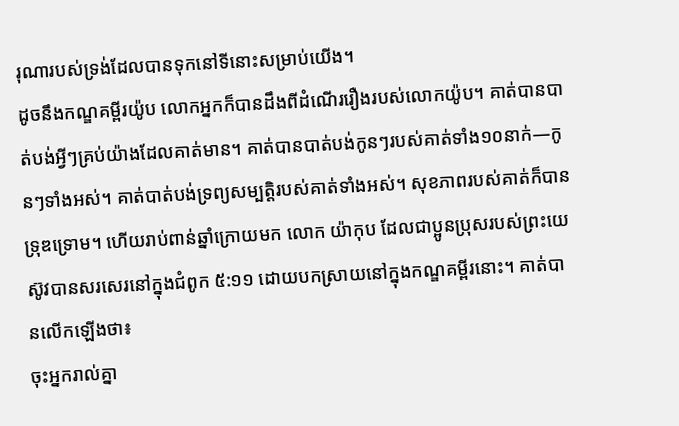រុណារបស់ទ្រង់ដែលបានទុកនៅទីនោះសម្រាប់យើង។
ដូចនឹងកណ្ឌគម្ពីរយ៉ូប លោកអ្នកក៏បានដឹងពីដំណើររឿងរបស់លោកយ៉ូប។ គាត់បានបាត់បង់អ្វីៗគ្រប់យ៉ាងដែលគាត់មាន។ គាត់បានបាត់បង់កូនៗរបស់គាត់ទាំង១០នាក់—កូនៗទាំងអស់។ គាត់បាត់បង់ទ្រព្យសម្បត្តិរបស់គាត់ទាំងអស់។ សុខភាពរបស់គាត់ក៏បានទ្រុឌទ្រោម។ ហើយរាប់ពាន់ឆ្នាំក្រោយមក លោក យ៉ាកុប ដែលជាប្អូនប្រុសរបស់ព្រះយេស៊ូវបានសរសេរនៅក្នុងជំពូក ៥:១១ ដោយបកស្រាយនៅក្នុងកណ្ឌគម្ពីរនោះ។ គាត់បានលើកឡើងថា៖
ចុះអ្នករាល់គ្នា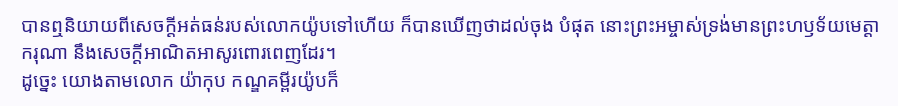បានឮនិយាយពីសេចក្ដីអត់ធន់របស់លោកយ៉ូបទៅហើយ ក៏បានឃើញថាដល់ចុង បំផុត នោះព្រះអម្ចាស់ទ្រង់មានព្រះហឫទ័យមេត្តាករុណា នឹងសេចក្ដីអាណិតអាសូរពោរពេញដែរ។
ដូច្នេះ យោងតាមលោក យ៉ាកុប កណ្ឌគម្ពីរយ៉ូបក៏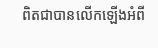ពិតជាបានលើកឡើងអំពី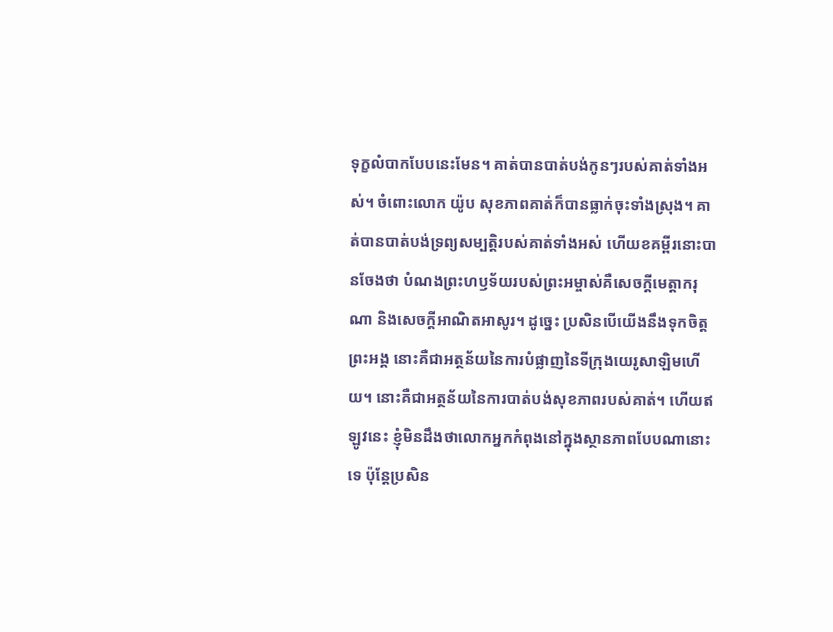ទុក្ខលំបាកបែបនេះមែន។ គាត់បានបាត់បង់កូនៗរបស់គាត់ទាំងអស់។ ចំពោះលោក យ៉ូប សុខភាពគាត់ក៏បានធ្លាក់ចុះទាំងស្រុង។ គាត់បានបាត់បង់ទ្រព្យសម្បត្តិរបស់គាត់ទាំងអស់ ហើយខគម្ពីរនោះបានចែងថា បំណងព្រះហឫទ័យរបស់ព្រះអម្ចាស់គឺសេចក្ដីមេត្តាករុណា និងសេចក្ដីអាណិតអាសូរ។ ដូច្នេះ ប្រសិនបើយើងនឹងទុកចិត្តព្រះអង្គ នោះគឺជាអត្ថន័យនៃការបំផ្លាញនៃទីក្រុងយេរូសាឡិមហើយ។ នោះគឺជាអត្ថន័យនៃការបាត់បង់សុខភាពរបស់គាត់។ ហើយឥឡូវនេះ ខ្ញុំមិនដឹងថាលោកអ្នកកំពុងនៅក្នុងស្ថានភាពបែបណានោះទេ ប៉ុន្តែប្រសិន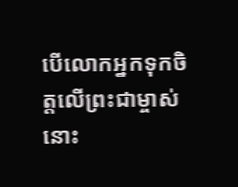បើលោកអ្នកទុកចិត្តលើព្រះជាម្ចាស់ នោះ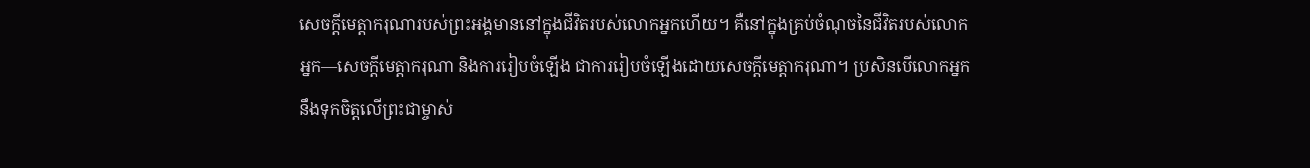សេចក្ដីមេត្តាករុណារបស់ព្រះអង្គមាននៅក្នុងជីវិតរបស់លោកអ្នកហើយ។ គឺនៅក្នុងគ្រប់ចំណុចនៃជីវិតរបស់លោកអ្នក—សេចក្ដីមេត្តាករុណា និងការរៀបចំឡើង ជាការរៀបចំឡើងដោយសេចក្ដីមេត្តាករុណា។ ប្រសិនបើលោកអ្នកនឹងទុកចិត្តលើព្រះជាម្ចាស់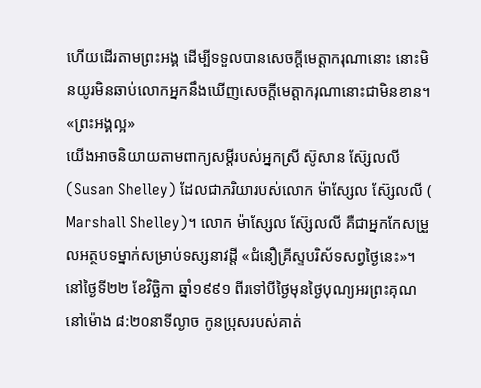ហើយដើរតាមព្រះអង្គ ដើម្បីទទួលបានសេចក្ដីមេត្តាករុណានោះ នោះមិនយូរមិនឆាប់លោកអ្នកនឹងឃើញសេចក្ដីមេត្តាករុណានោះជាមិនខាន។
«ព្រះអង្គល្អ»
យើងអាចនិយាយតាមពាក្យសម្ដីរបស់អ្នកស្រី ស៊ូសាន ស៊្សែលលី (Susan Shelley) ដែលជាភរិយារបស់លោក ម៉ាស្សែល ស៊្សែលលី ( Marshall Shelley)។ លោក ម៉ាស្សែល ស៊្សែលលី គឺជាអ្នកកែសម្រួលអត្ថបទម្នាក់សម្រាប់ទស្សនាវដ្ដី «ជំនឿគ្រីស្ទបរិស័ទសព្វថ្ងៃនេះ»។ នៅថ្ងៃទី២២ ខែវិច្ឆិកា ឆ្នាំ១៩៩១ ពីរទៅបីថ្ងៃមុនថ្ងៃបុណ្យអរព្រះគុណ នៅម៉ោង ៨:២០នាទីល្ងាច កូនប្រុសរបស់គាត់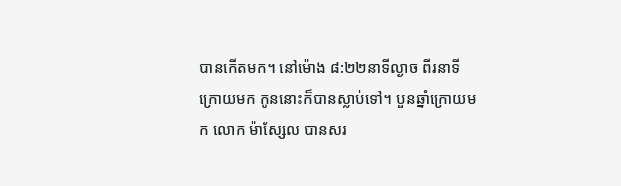បានកើតមក។ នៅម៉ោង ៨:២២នាទីល្ងាច ពីរនាទីក្រោយមក កូននោះក៏បានស្លាប់ទៅ។ បួនឆ្នាំក្រោយមក លោក ម៉ាស្សែល បានសរ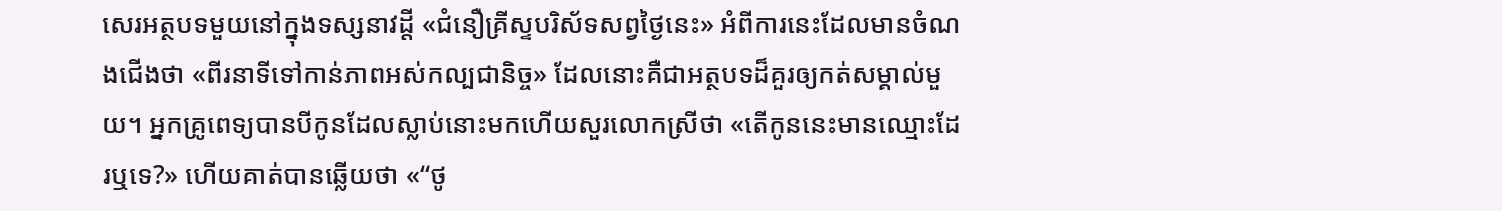សេរអត្ថបទមួយនៅក្នុងទស្សនាវដ្ដី «ជំនឿគ្រីស្ទបរិស័ទសព្វថ្ងៃនេះ» អំពីការនេះដែលមានចំណងជើងថា «ពីរនាទីទៅកាន់ភាពអស់កល្បជានិច្ច» ដែលនោះគឺជាអត្ថបទដ៏គួរឲ្យកត់សម្គាល់មួយ។ អ្នកគ្រូពេទ្យបានបីកូនដែលស្លាប់នោះមកហើយសួរលោកស្រីថា «តើកូននេះមានឈ្មោះដែរឬទេ?» ហើយគាត់បានឆ្លើយថា «“ថូ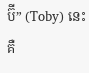ប៊ី” (Toby) នេះគឺ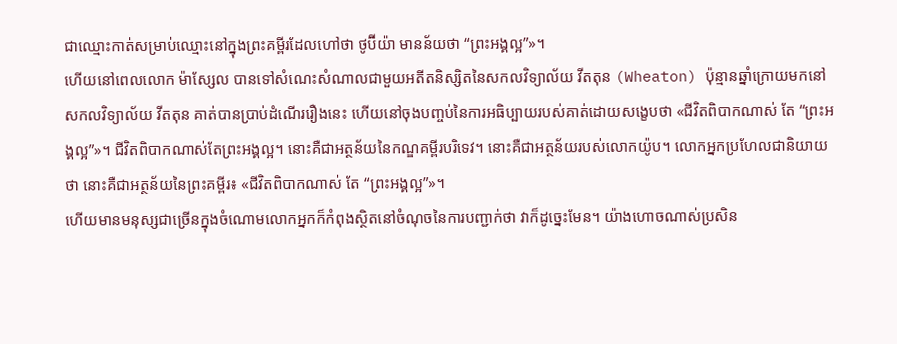ជាឈ្មោះកាត់សម្រាប់ឈ្មោះនៅក្នុងព្រះគម្ពីរដែលហៅថា ថូប៊ីយ៉ា មានន័យថា “ព្រះអង្គល្អ”»។
ហើយនៅពេលលោក ម៉ាស្សែល បានទៅសំណេះសំណាលជាមួយអតីតនិស្សិតនៃសកលវិទ្យាល័យ វីតតុន (Wheaton) ប៉ុន្មានឆ្នាំក្រោយមកនៅសកលវិទ្យាល័យ វីតតុន គាត់បានប្រាប់ដំណើររឿងនេះ ហើយនៅចុងបញ្ចប់នៃការអធិប្បាយរបស់គាត់ដោយសង្ខេបថា «ជីវិតពិបាកណាស់ តែ “ព្រះអង្គល្អ”»។ ជីវិតពិបាកណាស់តែព្រះអង្គល្អ។ នោះគឺជាអត្ថន័យនៃកណ្ឌគម្ពីរបរិទេវ។ នោះគឺជាអត្ថន័យរបស់លោកយ៉ូប។ លោកអ្នកប្រហែលជានិយាយថា នោះគឺជាអត្ថន័យនៃព្រះគម្ពីរ៖ «ជីវិតពិបាកណាស់ តែ “ព្រះអង្គល្អ”»។
ហើយមានមនុស្សជាច្រើនក្នុងចំណោមលោកអ្នកក៏កំពុងស្ថិតនៅចំណុចនៃការបញ្ជាក់ថា វាក៏ដូច្នេះមែន។ យ៉ាងហោចណាស់ប្រសិន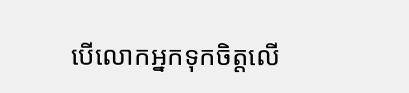បើលោកអ្នកទុកចិត្តលើ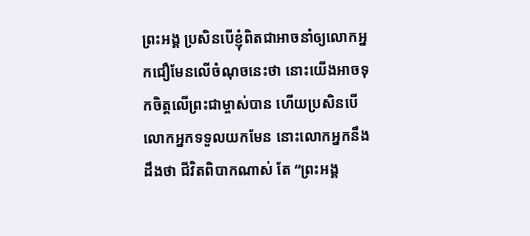ព្រះអង្គ ប្រសិនបើខ្ញុំពិតជាអាចនាំឲ្យលោកអ្នកជឿមែនលើចំណុចនេះថា នោះយើងអាចទុកចិត្តលើព្រះជាម្ចាស់បាន ហើយប្រសិនបើលោកអ្នកទទួលយកមែន នោះលោកអ្នកនឹងដឹងថា ជីវិតពិបាកណាស់ តែ “ព្រះអង្គ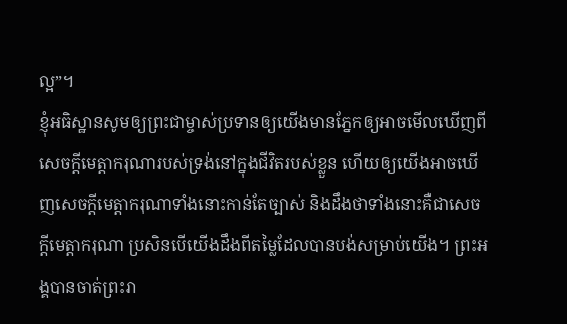ល្អ”។
ខ្ញុំអធិស្ឋានសូមឲ្យព្រះជាម្ចាស់ប្រទានឲ្យយើងមានភ្នែកឲ្យអាចមើលឃើញពីសេចក្ដីមេត្តាករុណារបស់ទ្រង់នៅក្នុងជីវិតរបស់ខ្លួន ហើយឲ្យយើងអាចឃើញសេចក្ដីមេត្តាករុណាទាំងនោះកាន់តែច្បាស់ និងដឹងថាទាំងនោះគឺជាសេចក្ដីមេត្តាករុណា ប្រសិនបើយើងដឹងពីតម្លៃដែលបានបង់សម្រាប់យើង។ ព្រះអង្គបានចាត់ព្រះរា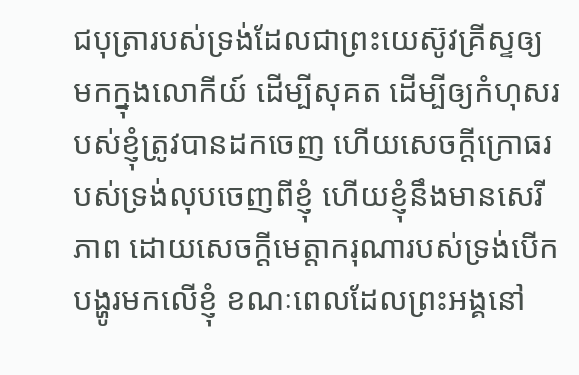ជបុត្រារបស់ទ្រង់ដែលជាព្រះយេស៊ូវគ្រីស្ទឲ្យមកក្នុងលោកីយ៍ ដើម្បីសុគត ដើម្បីឲ្យកំហុសរបស់ខ្ញុំត្រូវបានដកចេញ ហើយសេចក្ដីក្រោធរបស់ទ្រង់លុបចេញពីខ្ញុំ ហើយខ្ញុំនឹងមានសេរីភាព ដោយសេចក្ដីមេត្តាករុណារបស់ទ្រង់បើកបង្ហូរមកលើខ្ញុំ ខណៈពេលដែលព្រះអង្គនៅ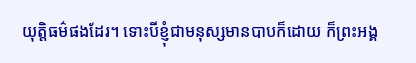យុត្តិធម៌ផងដែរ។ ទោះបីខ្ញុំជាមនុស្សមានបាបក៏ដោយ ក៏ព្រះអង្គ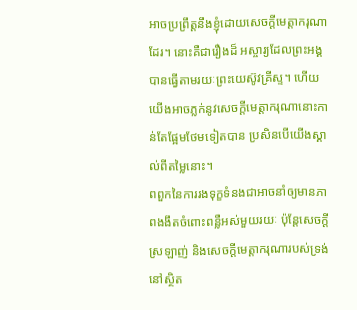អាចប្រព្រឹត្តនឹងខ្ញុំដោយសេចក្ដីមេត្តាករុណាដែរ។ នោះគឺជារឿងដ៏ អស្ចារ្យដែលព្រះអង្គបានធ្វើតាមរយៈព្រះយេស៊ូវគ្រីស្ទ។ ហើយយើងអាចភ្លក់នូវសេចក្ដីមេត្តាករុណានោះកាន់តែផ្អែមថែមទៀតបាន ប្រសិនបើយើងស្គាល់ពីតម្លៃនោះ។
ពពួកនៃការរងទុក្ខទំនងជាអាចនាំឲ្យមានភាពងងឹតចំពោះពន្លឺអស់មួយរយៈ ប៉ុន្តែសេចក្ដីស្រឡាញ់ និងសេចក្ដីមេត្តាករុណារបស់ទ្រង់នៅស្ថិត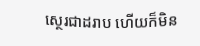ស្ថេរជាដរាប ហើយក៏មិន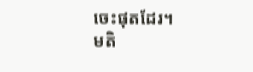ចេះផុតដែរ។
មតិ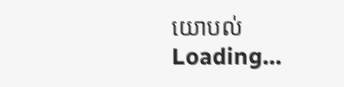យោបល់
Loading…